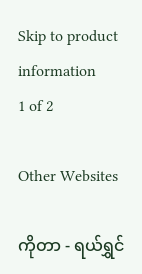Skip to product information
1 of 2

Other Websites

ကိုတာ - ရယ်ရွှင်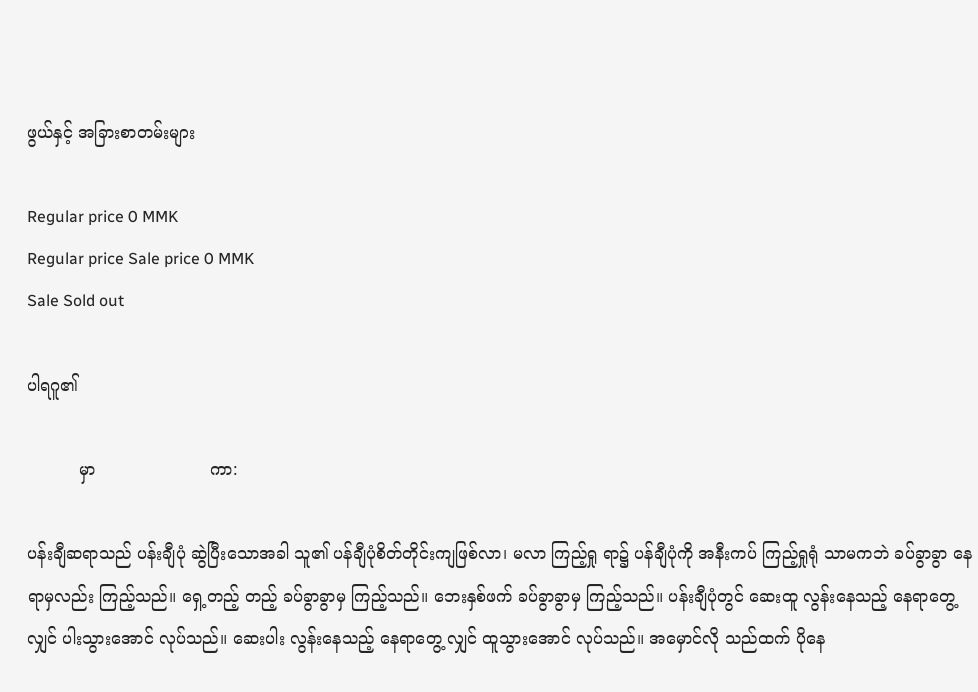ဖွယ်နှင့် အခြားစာတမ်းများ

Regular price 0 MMK
Regular price Sale price 0 MMK
Sale Sold out

ပါရဂူ၏

          မှာ                      ကာ:

ပန်းချီဆရာသည် ပန်းချီပုံ ဆွဲပြီးသောအခါ သူ၏ ပန်ချီပုံစိတ်တိုင်းကျဖြစ်လာ၊ မလာ ကြည့်ရှု ရာ၌ ပန်ချီပုံကို အနီးကပ် ကြည့်ရှုရုံ သာမကဘဲ ခပ်ခွာခွာ နေရာမှလည်း ကြည့်သည်။ ရှေ့တည့် တည့် ခပ်ခွာခွာမှ ကြည့်သည်။ ဘေးနှစ်ဖက် ခပ်ခွာခွာမှ ကြည့်သည်။ ပန်းချီပုံတွင် ဆေးထူ လွန်းနေသည့် နေရာတွေ့လျှင် ပါးသွားအောင် လုပ်သည်။ ဆေးပါး လွန်းနေသည့် နေရာတွေ့ လျှင် ထူသွားအောင် လုပ်သည်။ အမှောင်လို သည်ထက် ပိုနေ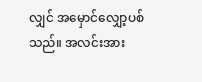လျှင် အမှောင်လျှော့ပစ်သည်။ အလင်းအား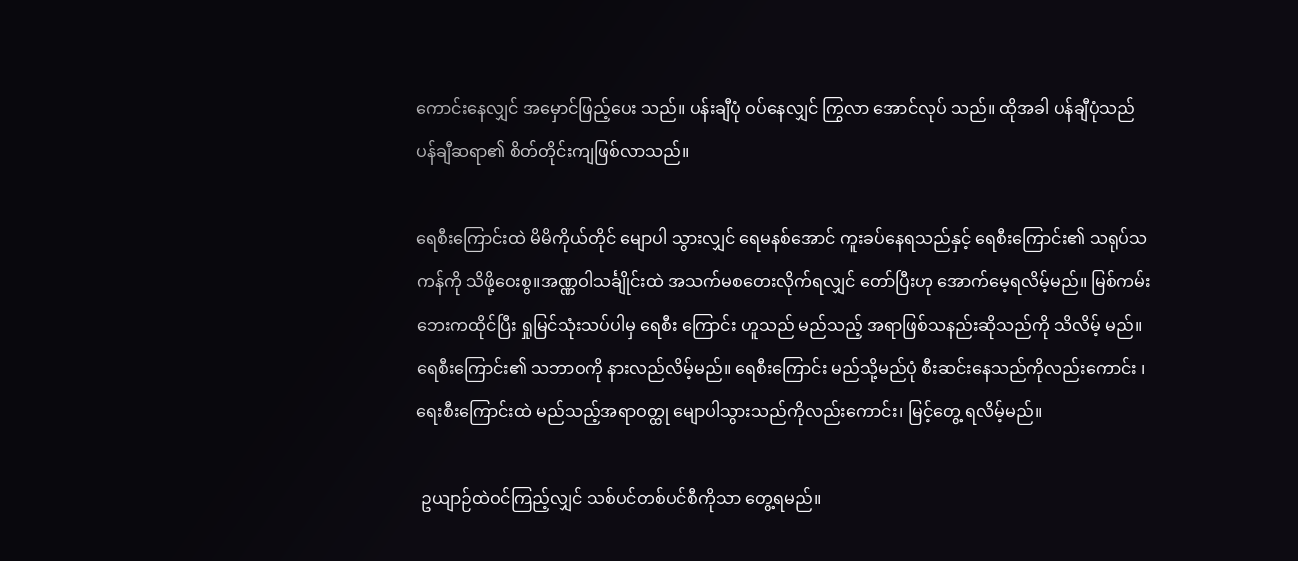ကောင်းနေလျှင် အမှောင်ဖြည့်ပေး သည်။ ပန်းချီပုံ ဝပ်နေလျှင် ကြွလာ အောင်လုပ် သည်။ ထိုအခါ ပန်ချီပုံသည် ပန်ချီဆရာ၏ စိတ်တိုင်းကျဖြစ်လာသည်။

ရေစီးကြောင်းထဲ မိမိကိုယ်တိုင် မျောပါ သွားလျှင် ရေမနစ်အောင် ကူးခပ်နေရသည်နှင့် ရေစီးကြောင်း၏ သရုပ်သကန်ကို သိဖို့ဝေးစွ။အဏ္ဏဝါသင်္ချိုင်းထဲ အသက်မစတေးလိုက်ရလျှင် တော်ပြီးဟု အောက်မေ့ရလိမ့်မည်။ မြစ်ကမ်းဘေးကထိုင်ပြီး ရှုမြင်သုံးသပ်ပါမှ ရေစီး ကြောင်း ဟူသည် မည်သည့် အရာဖြစ်သနည်းဆိုသည်ကို သိလိမ့် မည်။ ရေစီးကြောင်း၏ သဘာဝကို နားလည်လိမ့်မည်။ ရေစီးကြောင်း မည်သို့မည်ပုံ စီးဆင်းနေသည်ကိုလည်းကောင်း ၊ ရေးစီးကြောင်းထဲ မည်သည့်အရာဝတ္ထု မျောပါသွားသည်ကိုလည်းကောင်း၊ မြင့်တွေ့ ရလိမ့်မည်။

 ဥယျာဉ်ထဲဝင်ကြည့်လျှင် သစ်ပင်တစ်ပင်စီကိုသာ တွေ့ရမည်။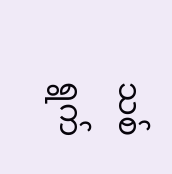သစ်ရွက်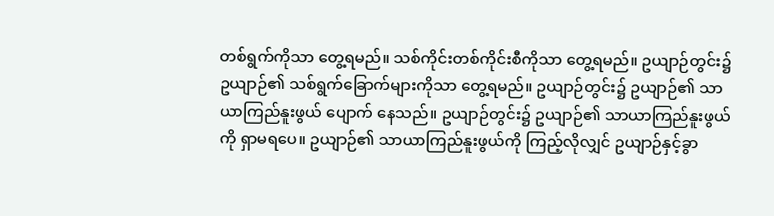တစ်ရွက်ကိုသာ တွေ့ရမည်။ သစ်ကိုင်းတစ်ကိုင်းစီကိုသာ တွေ့ရမည်။ ဥယျာဉ်တွင်း၌ ဥယျာဉ်၏ သစ်ရွက်ခြောက်များကိုသာ တွေ့ရမည်။ ဥယျာဉ်တွင်း၌ ဥယျာဉ်၏ သာယာကြည်နူးဖွယ် ပျောက် နေသည်။ ဥယျာဉ်တွင်း၌ ဥယျာဉ်၏ သာယာကြည်နူးဖွယ်ကို ရှာမရပေ။ ဥယျာဉ်၏ သာယာကြည်နူးဖွယ်ကို ကြည့်လိုလျှင် ဥယျာဉ်နှင့်ခွာ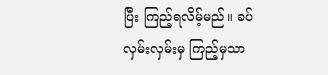ပြီး ကြည့်ရလိမ့်မည်။ ခပ်လှမ်းလှမ်းမှ ကြည့်မှသာ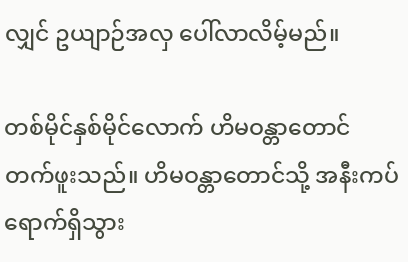လျှင် ဥယျာဉ်အလှ ပေါ်လာလိမ့်မည်။

တစ်မိုင်နှစ်မိုင်လောက် ဟိမဝန္တာတောင် တက်ဖူးသည်။ ဟိမဝန္တာတောင်သို့ အနီးကပ်ရောက်ရှိသွား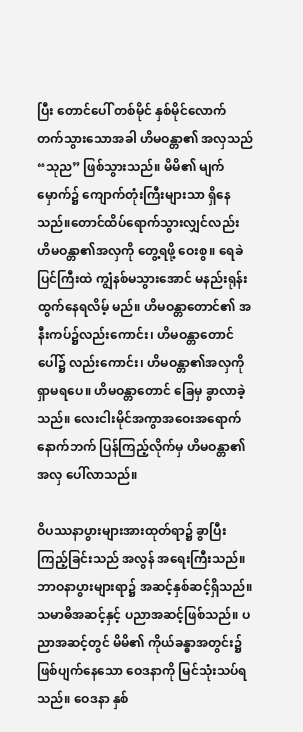ပြီး တောင်ပေါ် တစ်မိုင် နှစ်မိုင်လောက် တက်သွားသောအခါ ဟိမဝန္တာ၏ အလှသည် “သုည” ဖြစ်သွားသည်။ မိမိ၏ မျက်မှောက်၌ ကျောက်တုံးကြီးများသာ ရှိနေသည်။တောင်ထိပ်ရောက်သွားလျှင်လည်း ဟိမဝန္တာ၏အလှကို တွေ့ရဖို့ ဝေးစွ။ ရေခဲပြင်ကြီးထဲ ကျွံနစ်မသွားအောင် မနည်းရုန်းထွက်နေရလိမ့် မည်။ ဟိမဝန္တာတောင်၏ အနီးကပ်၌လည်းကောင်း၊ ဟိမဝန္တာတောင် ပေါ်၌ လည်းကောင်း၊ ဟိမဝန္တာ၏အလှကိုရှာမရပေ။ ဟိမဝန္တာတောင် ခြေမှ ခွာလာခဲ့သည်။ လေးငါးမိုင်အကွာအဝေးအရောက် နောက်ဘက် ပြန်ကြည့်လိုက်မှ ဟိမဝန္တာ၏အလှ ပေါ်လာသည်။

ဝိပဿနာပွားများအားထုတ်ရာ၌ ခွာပြီးကြည့်ခြင်းသည် အလွန် အရေးကြီးသည်။ ဘာဝနာပွားများရာ၌ အဆင့်နှစ်ဆင့်ရှိသည်။သမာဓိအဆင့်နှင့် ပညာအဆင့်ဖြစ်သည်။ ပညာအဆင့်တွင် မိမိ၏ ကိုယ်ခန္ဓာအတွင်း၌ ဖြစ်ပျက်နေသော ဝေဒနာကို မြင်သုံးသပ်ရသည်။ ဝေဒနာ နှစ်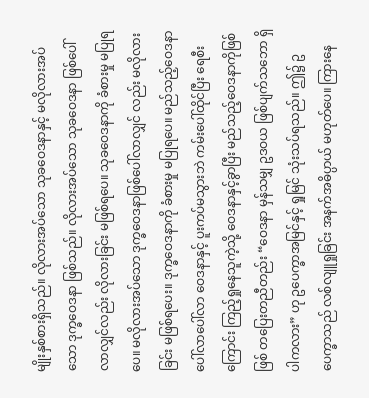မျိုးနှစ်စားရှိသည်။ လိုလားအပ်သော သုခဝေဒနာနှင့် မလိုလားအပ်သော ဒုက္ခဝေဒနာ ဖြစ်သည်။ လိုလားအပ်သော သုခဝေဒနာ ဖြစ်ပေါ်လာလျှင်လည်း လိုလားခြင်း မဖြစ်ရပေ။ သုခဝေဒနာကို ခံစားမှု မပြုရပေ။ မလိုလားအပ်သော ဒုက္ခဝေဒနာဖြစ်ပေါ်လာလျှင် လည်း မလိုလားခြင်း မဖြစ်ရပေး။ ဒုက္ခဝေဒနာကို ခံစားမှု မပြုရပေ။ မည်သည့်ဝေဒနာ ပေါ်လာပေါ်လာ ဝေဒနာနှင့် ပူးကပ်မသွားဘဲ ကမ်းပေါ်ထိုင်ပြီး ရေစီးကြောင်း ကြည့်ရှုနေသူကဲ့သို့ ဝေဒနာနှင့်ခွာပြီး မည်သည့်ဝေဒနာကိုဖြစ်ဖြစ် တပြေးတညီတည်း “ဝေဒနာ မှန်သမျှ ဥဒဝယ ဖြစ်ပျက်သဘော ရှိပါကလား” ဟု ဥပေက္ခာအမြင်နှင့် ရှုမြင် သုံးသပ်ရသည်။ ဤ၌ ဥပေက္ခာသည် လစ်လျူရှုခြင်း အနက်အဓိပ္ပာယ် မဟုတ်ပေ။ ကြားနေ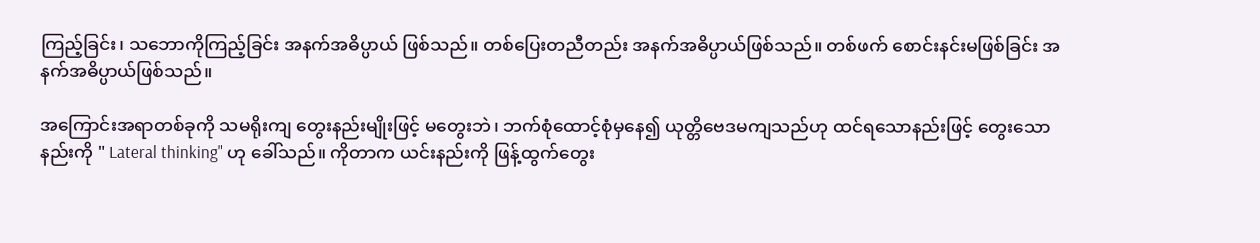ကြည့်ခြင်း၊ သဘောကိုကြည့်ခြင်း အနက်အဓိပ္ပာယ် ဖြစ်သည်။ တစ်ပြေးတညီတည်း အနက်အဓိပ္ပာယ်ဖြစ်သည်။ တစ်ဖက် စောင်းနင်းမဖြစ်ခြင်း အနက်အဓိပ္ပာယ်ဖြစ်သည်။

အကြောင်းအရာတစ်ခုကို သမရိုးကျ တွေးနည်းမျိုးဖြင့် မတွေးဘဲ၊ ဘက်စုံထောင့်စုံမှနေ၍ ယုတ္တိဗေဒမကျသည်ဟု ထင်ရသောနည်းဖြင့် တွေးသောနည်းကို " Lateral thinking" ဟု ခေါ်သည်။ ကိုတာက ယင်းနည်းကို ဖြန့်ထွက်တွေး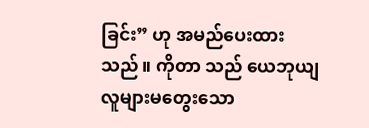ခြင်း” ဟု အမည်ပေးထားသည်။ ကိုတာ သည် ယေဘုယျ လူများမတွေးသော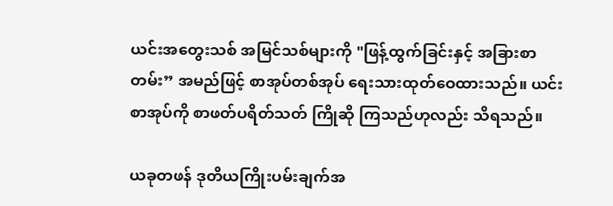ယင်းအတွေးသစ် အမြင်သစ်များကို "ဖြန့်ထွက်ခြင်းနှင့် အခြားစာတမ်း” အမည်ဖြင့် စာအုပ်တစ်အုပ် ရေးသားထုတ်ဝေထားသည်။ ယင်းစာအုပ်ကို စာဖတ်ပရိတ်သတ် ကြိုဆို ကြသည်ဟုလည်း သိရသည်။

ယခုတဖန် ဒုတိယကြိုးပမ်းချက်အ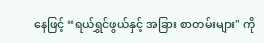နေဖြင့် “ရယ်ရွှင်ဖွယ်နှင့် အခြား စာတမ်းများ" ကို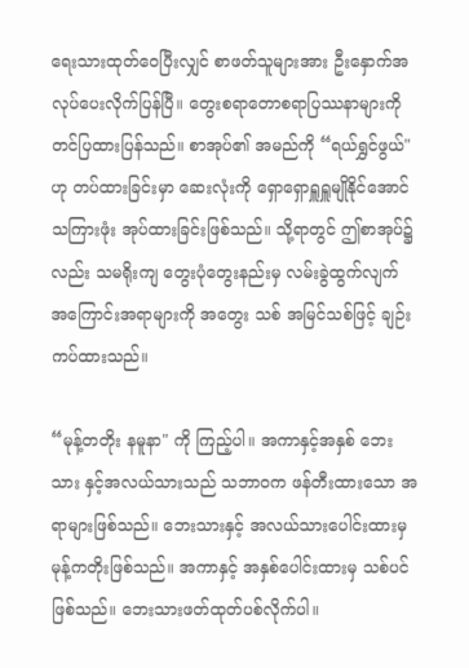ရေးသားထုတ်ဝေပြီးလျှင် စာဖတ်သူများအား ဦးနှောက်အလုပ်ပေးလိုက်ပြန်ပြီ။ တွေးစရာတောစရာပြဿနာများကိုတင်ပြထားပြန်သည်။ စာအုပ်၏ အမည်ကို “ရယ်ရွှင်ဖွယ်" ဟု တပ်ထားခြင်းမှာ ဆေးလုံးကို ရှောရှောရှူရှူမျိုနိုင်အောင် သကြားဖုံး အုပ်ထားခြင်းဖြစ်သည်။ သို့ရာတွင် ဤစာအုပ်၌လည်း သမရိုးကျ တွေးပုံတွေးနည်းမှ လမ်းခွဲထွက်လျက် အကြောင်းအရာများကို အတွေး သစ် အမြင်သစ်ဖြင့် ချဉ်းကပ်ထားသည်။

“မုန့်တတိုး နမူနာ" ကို ကြည့်ပါ။ အကာနှင့်အနှစ် ဘေးသား နှင့်အလယ်သားသည် သဘာဝက ဖန်တီးထားသော အရာများဖြစ်သည်။ ဘေးသားနှင့် အလယ်သားပေါင်းထားမှ မုန့်ကတိုးဖြစ်သည်။ အကာနှင့် အနှစ်ပေါင်းထားမှ သစ်ပင်ဖြစ်သည်။ ဘေးသားဖတ်ထုတ်ပစ်လိုက်ပါ။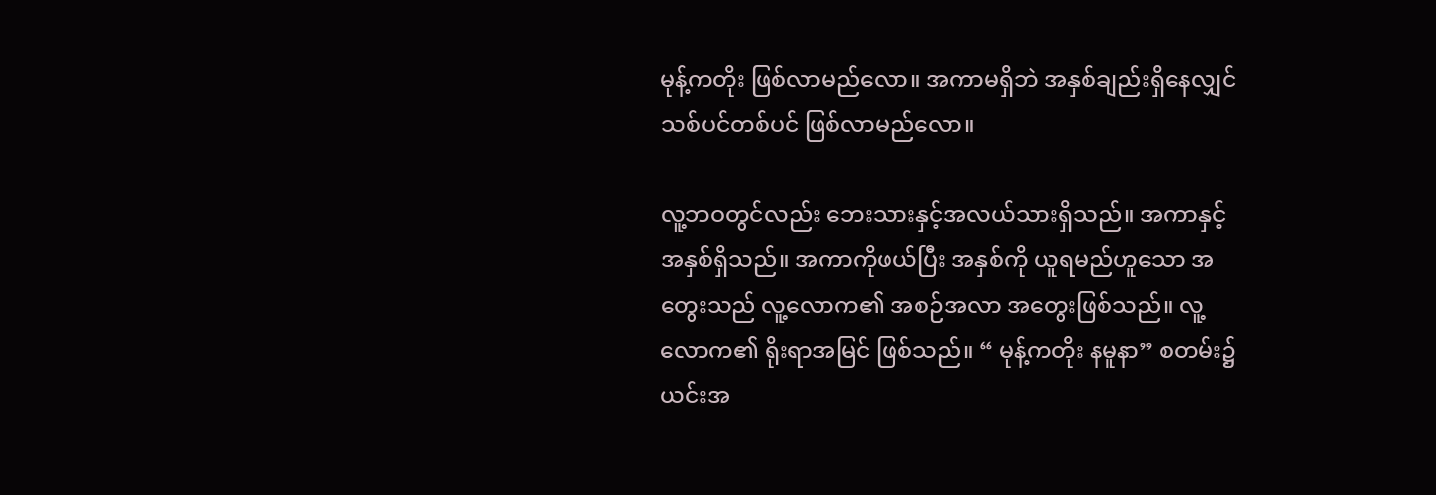မုန့်ကတိုး ဖြစ်လာမည်လော။ အကာမရှိဘဲ အနှစ်ချည်းရှိနေလျှင် သစ်ပင်တစ်ပင် ဖြစ်လာမည်လော။

လူ့ဘဝတွင်လည်း ဘေးသားနှင့်အလယ်သားရှိသည်။ အကာနှင့် အနှစ်ရှိသည်။ အကာကိုဖယ်ပြီး အနှစ်ကို ယူရမည်ဟူသော အတွေးသည် လူ့လောက၏ အစဉ်အလာ အတွေးဖြစ်သည်။ လူ့လောက၏ ရိုးရာအမြင် ဖြစ်သည်။ “ မုန့်ကတိုး နမူနာ” စတမ်း၌ ယင်းအ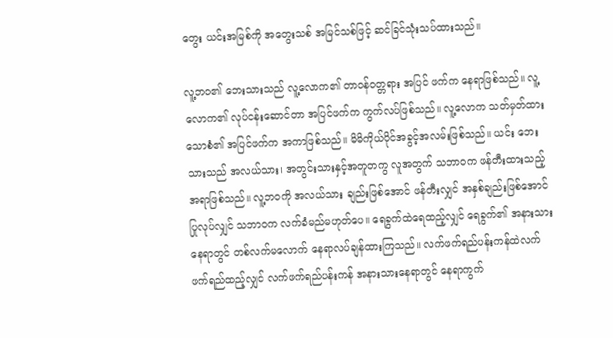တွေး ယင်းအမြစ်ကို အတွေးသစ် အမြင်သစ်ဖြင့် ဆင်ခြင်သုံးသပ်ထားသည်။

လူ့ဘဝ၏ ဘေးသားသည် လူ့လောက၏ တာဝန်ဝတ္တရား အပြင် ဖက်က နေရာဖြစ်သည်။ လူ့လောက၏ လုပ်ငန်းဆောင်တာ အပြင်ဖက်က ကွက်လပ်ဖြစ်သည်။ လူ့လောက သတ်မှတ်ထားသောစံ၏ အပြင်ဖက်က အကာဖြစ်သည်။ မိမိကိုယ်ပိုင်အခွင့်အလမ်းဖြစ်သည်။ ယင်း ဘေးသားသည် အလယ်သား၊ အတွင်းသားနှင့်အတူတကွ လူအတွက် သဘာဝက ဖန်တီးထားသည့်အရာဖြစ်သည်။ လူ့ဘဝကို အလယ်သား ချည်းဖြစ်အောင် ဖန်တီးလျှင် အနှစ်ချည်းဖြစ်အောင် ပြုလုပ်လျှင် သဘာဝက လက်ခံမည်မဟုတ်ပေ။ ရေခွက်ထဲရေထည့်လျှင် ရေခွက်၏ အနားသားနေရာတွင် တစ်လက်မလောက် နေရာလပ်ချန်ထားကြသည်။ လက်ဖက်ရည်ပန်းကန်ထဲလက်ဖက်ရည်ထည့်လျှင် လက်ဖက်ရည်ပန်းကန် အနားသားနေရာတွင် နေရာကွက်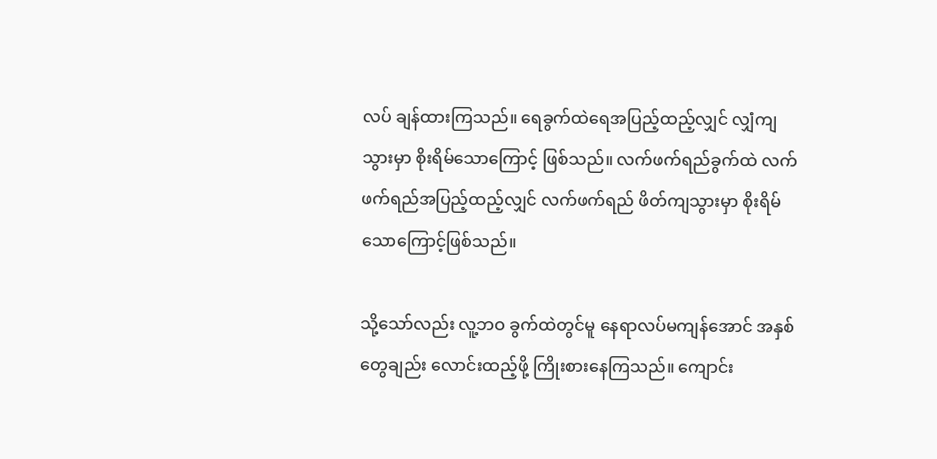လပ် ချန်ထားကြသည်။ ရေခွက်ထဲရေအပြည့်ထည့်လျှင် လျှံကျသွားမှာ စိုးရိမ်သောကြောင့် ဖြစ်သည်။ လက်ဖက်ရည်ခွက်ထဲ လက်ဖက်ရည်အပြည့်ထည့်လျှင် လက်ဖက်ရည် ဖိတ်ကျသွားမှာ စိုးရိမ်သောကြောင့်ဖြစ်သည်။

သို့သော်လည်း လူ့ဘဝ ခွက်ထဲတွင်မူ နေရာလပ်မကျန်အောင် အနှစ်တွေချည်း လောင်းထည့်ဖို့ ကြိုးစားနေကြသည်။ ကျောင်း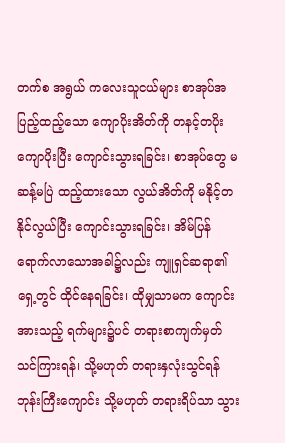တက်စ အရွယ် ကလေးသူငယ်များ စာအုပ်အပြည့်ထည့်သော ကျောပိုးအိတ်ကို တနင့်တပိုး ကျောပိုးပြီး ကျောင်းသွားရခြင်း၊ စာအုပ်တွေ မဆန့်မပြဲ ထည့်ထားသော လွယ်အိတ်ကို မနိုင့်တနိုင်လွယ်ပြီး ကျောင်းသွားရခြင်း၊ အိမ်ပြန် ရောက်လာသောအခါ၌လည်း ကျူရှင်ဆရာ၏ ရှေ့တွင် ထိုင်နေရခြင်း၊ ထိုမျှသာမက ကျောင်းအားသည့် ရက်များ၌ပင် တရားစာကျက်မှတ် သင်ကြားရန်၊ သို့မဟုတ် တရားနှလုံးသွင်ရန် ဘုန်းကြီးကျောင်း သို့မဟုတ် တရားရိပ်သာ သွား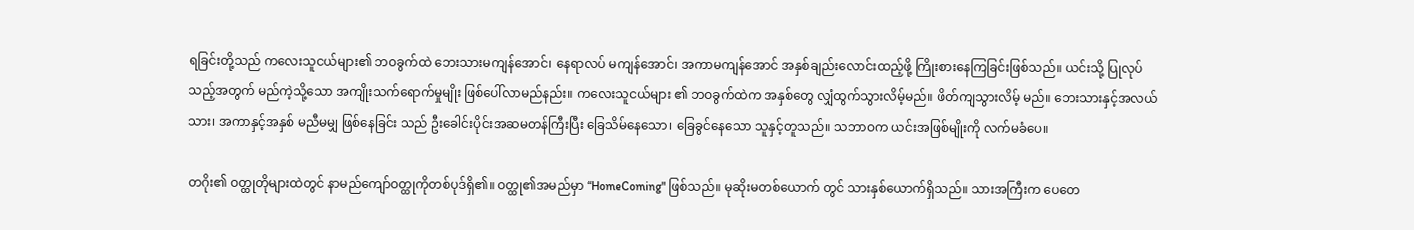ရခြင်းတို့သည် ကလေးသူငယ်များ၏ ဘဝခွက်ထဲ ဘေးသားမကျန်အောင်၊ နေရာလပ် မကျန်အောင်၊ အကာမကျန်အောင် အနှစ်ချည်းလောင်းထည့်ဖို့ ကြိုးစားနေကြခြင်းဖြစ်သည်။ ယင်းသို့ ပြုလုပ်သည့်အတွက် မည်ကဲ့သို့သော အကျိုးသက်ရောက်မှုမျိုး ဖြစ်ပေါ်လာမည်နည်း။ ကလေးသူငယ်များ ၏ ဘဝခွက်ထဲက အနှစ်တွေ လျှံထွက်သွားလိမ့်မည်။ ဖိတ်ကျသွားလိမ့် မည်။ ဘေးသားနှင့်အလယ်သား၊ အကာနှင့်အနှစ် မညီမမျှ ဖြစ်နေခြင်း သည် ဦးခေါင်းပိုင်းအဆမတန်ကြီးပြီး ခြေသိမ်နေသော၊ ခြေခွင်နေသော သူနှင့်တူသည်။ သဘာဝက ယင်းအဖြစ်မျိုးကို လက်မခံပေ။

တဂိုး၏ ဝတ္ထုတိုများထဲတွင် နာမည်ကျော်ဝတ္ထုကိုတစ်ပုဒ်ရှိ၏။ ဝတ္ထု၏အမည်မှာ “HomeComing" ဖြစ်သည်။ မုဆိုးမတစ်ယောက် တွင် သားနှစ်ယောက်ရှိသည်။ သားအကြီးက ပေတေ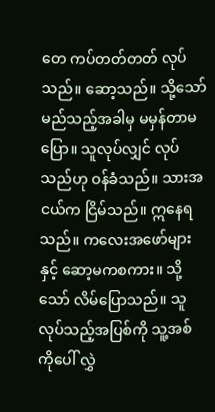တေ ကပ်တတ်တတ် လုပ်သည်။ ဆော့သည်။ သို့သော် မည်သည့်အခါမှ မမှန်တာမပြော။ သူလုပ်လျှင် လုပ်သည်ဟု ဝန်ခံသည်။ သားအငယ်က ငြိမ်သည်။ ဣနေရသည်။ ကလေးအဖော်များနှင့် ဆော့မကစကား။ သို့သော် လိမ်ပြောသည်။ သူလုပ်သည့်အပြစ်ကို သူ့အစ်ကိုပေါ် လွှဲ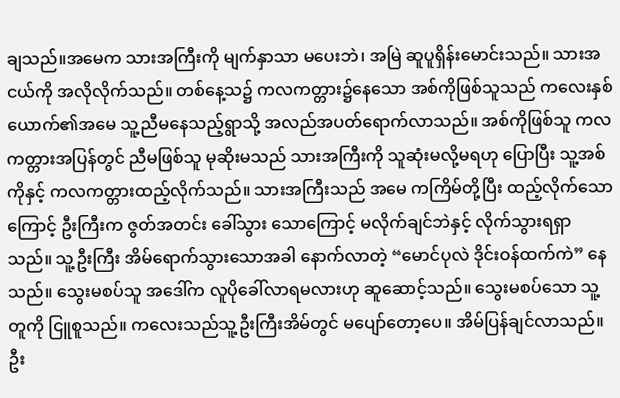ချသည်။အမေက သားအကြီးကို မျက်နှာသာ မပေးဘဲ၊ အမြဲ ဆူပူရှိန်းမောင်းသည်။ သားအငယ်ကို အလိုလိုက်သည်။ တစ်နေ့သ၌ ကလကတ္တား၌နေသော အစ်ကိုဖြစ်သူသည် ကလေးနှစ်ယောက်၏အမေ သူ့ညီမနေသည့်ရွာသို့ အလည်အပတ်ရောက်လာသည်။ အစ်ကိုဖြစ်သူ ကလကတ္တားအပြန်တွင် ညီမဖြစ်သူ မုဆိုးမသည် သားအကြီးကို သူဆုံးမလို့မရဟု ပြောပြီး သူ့အစ်ကိုနှင့် ကလကတ္တားထည့်လိုက်သည်။ သားအကြီးသည် အမေ ကကြိမ်တို့ပြီး ထည့်လိုက်သောကြောင့် ဦးကြီးက ဇွတ်အတင်း ခေါ်သွား သောကြောင့် မလိုက်ချင်ဘဲနှင့် လိုက်သွားရရှာသည်။ သူ့ဦးကြီး အိမ်ရောက်သွားသောအခါ နောက်လာတဲ့ “မောင်ပုလဲ ဒိုင်းဝန်ထက်ကဲ” နေသည်။ သွေးမစပ်သူ အဒေါ်က လူပိုခေါ်လာရမလားဟု ဆူဆောင့်သည်။ သွေးမစပ်သော သူ့တူကို ငြူစူသည်။ ကလေးသည်သူ့ဦးကြီးအိမ်တွင် မပျော်တော့ပေ။ အိမ်ပြန်ချင်လာသည်။ ဦး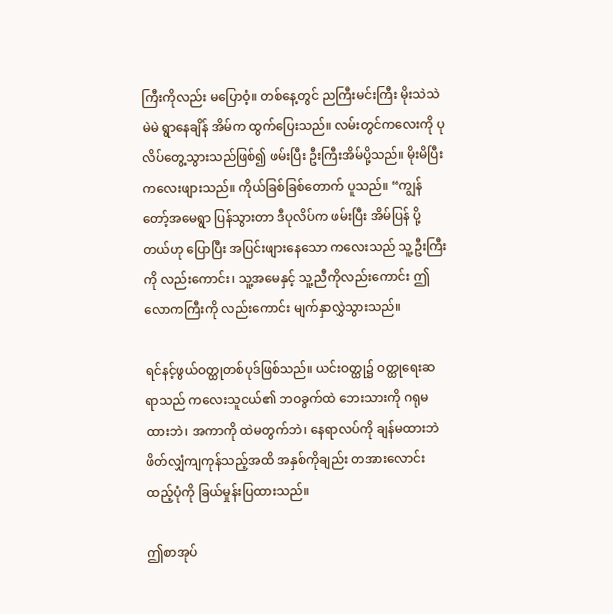ကြီးကိုလည်း မပြောဝံ့။ တစ်နေ့တွင် ညကြီးမင်းကြီး မိုးသဲသဲမဲမဲ ရွာနေချိန် အိမ်က ထွက်ပြေးသည်။ လမ်းတွင်ကလေးကို ပုလိပ်တွေ့သွားသည်ဖြစ်၍ ဖမ်းပြီး ဦးကြီးအိမ်ပို့သည်။ မိုးမိပြီး ကလေးဖျားသည်။ ကိုယ်ခြစ်ခြစ်တောက် ပူသည်။ “ကျွန်တော့်အမေရွာ ပြန်သွားတာ ဒီပုလိပ်က ဖမ်းပြီး အိမ်ပြန် ပို့တယ်ဟု ပြောပြီး အပြင်းဖျားနေသော ကလေးသည် သူ့ဦးကြီး ကို လည်းကောင်း၊ သူ့အမေနှင့် သူ့ညီကိုလည်းကောင်း ဤလောကကြီးကို လည်းကောင်း မျက်နှာလွှဲသွားသည်။

ရင်နင့်ဖွယ်ဝတ္ထုတစ်ပုဒ်ဖြစ်သည်။ ယင်းဝတ္ထု၌ ဝတ္ထုရေးဆရာသည် ကလေးသူငယ်၏ ဘဝခွက်ထဲ ဘေးသားကို ဂရုမထားဘဲ၊ အကာကို ထဲမတွက်ဘဲ၊ နေရာလပ်ကို ချန်မထားဘဲ ဖိတ်လျှံကျကုန်သည့်အထိ အနှစ်ကိုချည်း တအားလောင်းထည့်ပုံကို ခြယ်မှုန်းပြထားသည်။

ဤစာအုပ်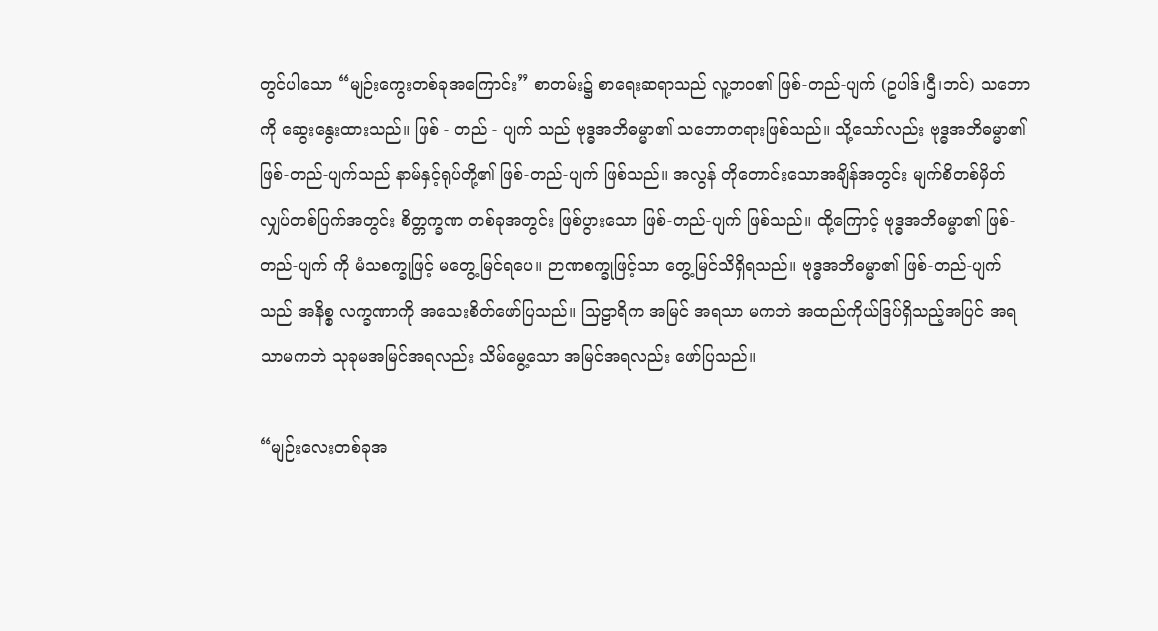တွင်ပါသော “မျဉ်းကွေးတစ်ခုအကြောင်း” စာတမ်း၌ စာရေးဆရာသည် လူ့ဘဝ၏ ဖြစ်-တည်-ပျက် (ဥပါဒ်၊ဌီ၊ဘင်) သဘောကို ဆွေးနွေးထားသည်။ ဖြစ် - တည် - ပျက် သည် ဗုဒ္ဓအဘိဓမ္မာ၏ သဘောတရားဖြစ်သည်။ သို့သော်လည်း ဗုဒ္ဓအဘိဓမ္မာ၏ ဖြစ်-တည်-ပျက်သည် နာမ်နှင့်ရုပ်တို့၏ ဖြစ်-တည်-ပျက် ဖြစ်သည်။ အလွန် တိုတောင်းသောအချိန်အတွင်း မျက်စိတစ်မှိတ် လျှပ်တစ်ပြက်အတွင်း စိတ္တက္ခဏ တစ်ခုအတွင်း ဖြစ်ပွားသော ဖြစ်-တည်-ပျက် ဖြစ်သည်။ ထို့ကြောင့် ဗုဒ္ဓအဘိဓမ္မာ၏ ဖြစ်-တည်-ပျက် ကို မံသစက္ခုဖြင့် မတွေ့မြင်ရပေ။ ဉာဏစက္ခုဖြင့်သာ တွေ့မြင်သိရှိရသည်။ ဗုဒ္ဓအဘိဓမ္မာ၏ ဖြစ်-တည်-ပျက်သည် အနိစ္စ လက္ခဏာကို အသေးစိတ်ဖော်ပြသည်။ သြဠာရိက အမြင် အရသာ မကဘဲ အထည်ကိုယ်ဒြပ်ရှိသည့်အပြင် အရသာမကဘဲ သုခုမအမြင်အရလည်း သိမ်မွေ့သော အမြင်အရလည်း ဖော်ပြသည်။

“မျဉ်းလေးတစ်ခုအ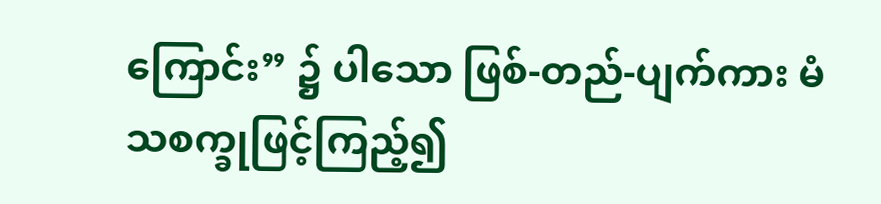ကြောင်း” ၌ ပါသော ဖြစ်-တည်-ပျက်ကား မံသစက္ခုဖြင့်ကြည့်၍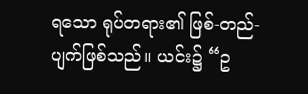ရသော ရုပ်တရား၏ ဖြစ်-တည်-ပျက်ဖြစ်သည်။ ယင်း၌ “ဥ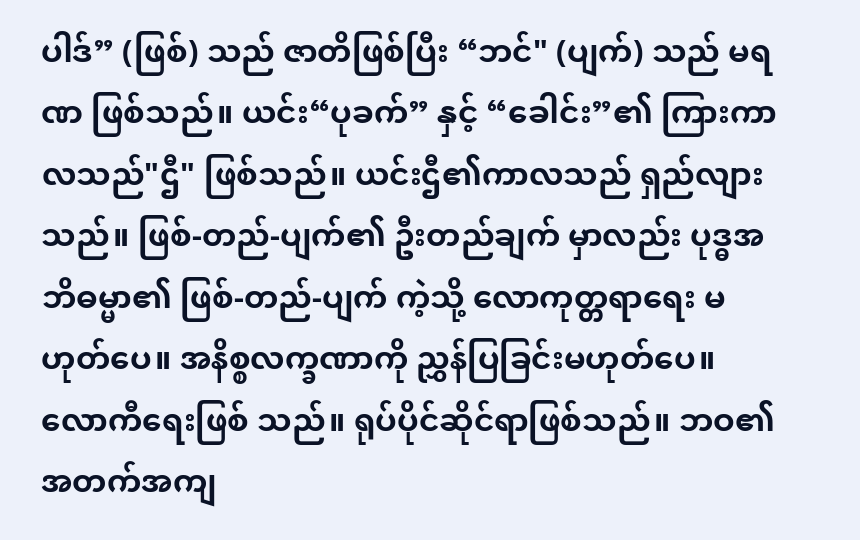ပါဒ်” (ဖြစ်) သည် ဇာတိဖြစ်ပြီး “ဘင်" (ပျက်) သည် မရဏ ဖြစ်သည်။ ယင်း“ပုခက်” နှင့် “ခေါင်း”၏ ကြားကာလသည်"ဌီ" ဖြစ်သည်။ ယင်းဌီ၏ကာလသည် ရှည်လျားသည်။ ဖြစ်-တည်-ပျက်၏ ဦးတည်ချက် မှာလည်း ပုဒ္ဓအဘိဓမ္မာ၏ ဖြစ်-တည်-ပျက် ကဲ့သို့ လောကုတ္တရာရေး မဟုတ်ပေ။ အနိစ္စလက္ခဏာကို ညွှန်ပြခြင်းမဟုတ်ပေ။ လောကီရေးဖြစ် သည်။ ရုပ်ပိုင်ဆိုင်ရာဖြစ်သည်။ ဘဝ၏ အတက်အကျ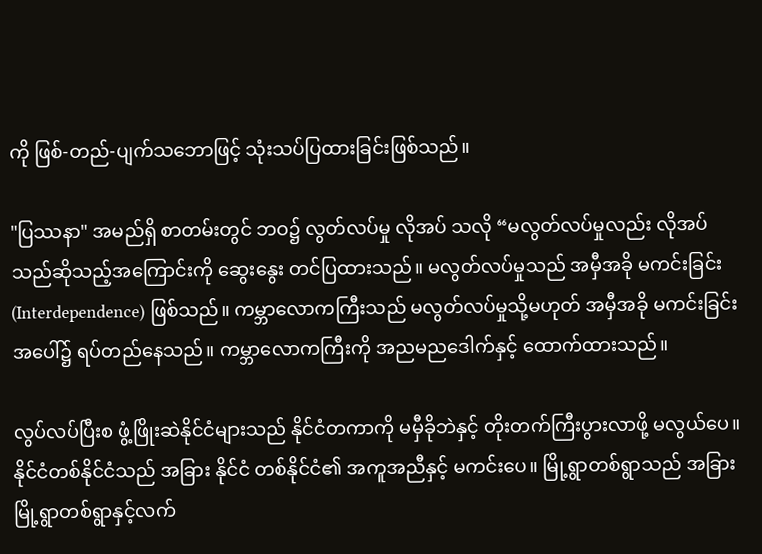ကို ဖြစ်-တည်-ပျက်သဘောဖြင့် သုံးသပ်ပြထားခြင်းဖြစ်သည်။

"ပြဿနာ" အမည်ရှိ စာတမ်းတွင် ဘဝ၌ လွတ်လပ်မှု လိုအပ် သလို “မလွတ်လပ်မှုလည်း လိုအပ်သည်ဆိုသည့်အကြောင်းကို ဆွေးနွေး တင်ပြထားသည်။ မလွတ်လပ်မှုသည် အမှီအခို မကင်းခြင်း (Interdependence) ဖြစ်သည်။ ကမ္ဘာလောကကြီးသည် မလွတ်လပ်မှုသို့မဟုတ် အမှီအခို မကင်းခြင်းအပေါ်၌ ရပ်တည်နေသည်။ ကမ္ဘာလောကကြီးကို အညမညဒေါက်နှင့် ထောက်ထားသည်။

လွပ်လပ်ပြီးစ ဖွံ့ဖြိုးဆဲနိုင်ငံများသည် နိုင်ငံတကာကို မမှီခိုဘဲနှင့် တိုးတက်ကြီးပွားလာဖို့ မလွယ်ပေ။ နိုင်ငံတစ်နိုင်ငံသည် အခြား နိုင်ငံ တစ်နိုင်ငံ၏ အကူအညီနှင့် မကင်းပေ။ မြို့ရွာတစ်ရွာသည် အခြားမြို့ရွာတစ်ရွာနှင့်လက်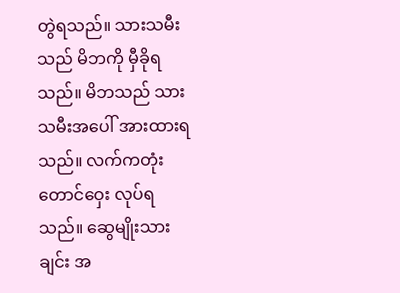တွဲရသည်။ သားသမီးသည် မိဘကို မှီခိုရသည်။ မိဘသည် သားသမီးအပေါ် အားထားရသည်။ လက်ကတုံး တောင်ဝှေး လုပ်ရသည်။ ဆွေမျိုးသားချင်း အ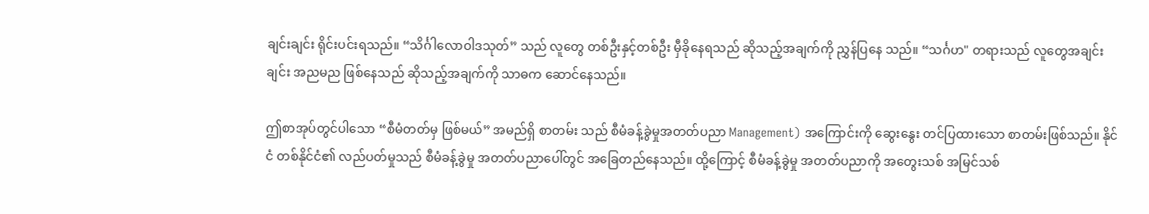ချင်းချင်း ရိုင်းပင်းရသည်။ “သိင်္ဂါလောဝါဒသုတ်” သည် လူတွေ တစ်ဦးနှင့်တစ်ဦး မှီခိုနေရသည် ဆိုသည့်အချက်ကို ညွှန်ပြနေ သည်။ “သင်္ဂဟ" တရားသည် လူတွေအချင်းချင်း အညမည ဖြစ်နေသည် ဆိုသည့်အချက်ကို သာဓက ဆောင်နေသည်။

ဤစာအုပ်တွင်ပါသော “စီမံတတ်မှ ဖြစ်မယ်” အမည်ရှိ စာတမ်း သည် စီမံခန့်ခွဲမှုအတတ်ပညာ Management) အကြောင်းကို ဆွေးနွေး တင်ပြထားသော စာတမ်းဖြစ်သည်။ နိုင်ငံ တစ်နိုင်ငံ၏ လည်ပတ်မှုသည် စီမံခန့်ခွဲမှု အတတ်ပညာပေါ်တွင် အခြေတည်နေသည်။ ထို့ကြောင့် စီမံခန့်ခွဲမှု အတတ်ပညာကို အတွေးသစ် အမြင်သစ်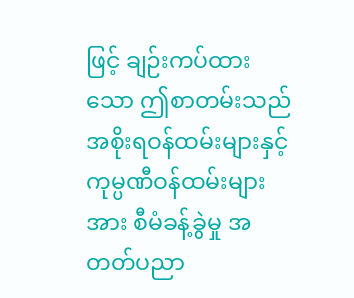ဖြင့် ချဉ်းကပ်ထားသော ဤစာတမ်းသည် အစိုးရဝန်ထမ်းများနှင့် ကုမ္ပဏီဝန်ထမ်းများအား စီမံခန့်ခွဲမှု အတတ်ပညာ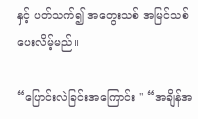နှင့် ပတ်သက်၍ အတွေးသစ် အမြင်သစ် ပေးလိမ့်မည်။

“ပြောင်းလဲခြင်းအကြောင်း " “အချိန်အ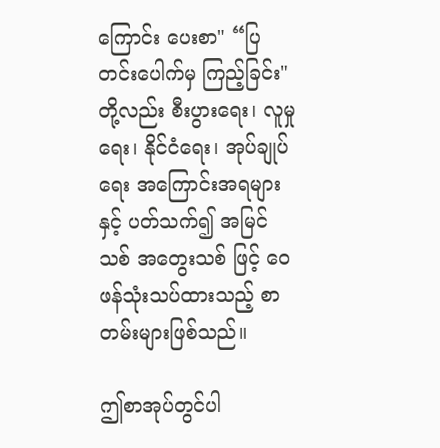ကြောင်း ‌ပေးစာ" “ပြတင်းပေါက်မှ ကြည့်ခြင်း" တို့လည်း စီးပွားရေး၊ လူမှုရေး၊ နိုင်ငံရေး၊ အုပ်ချုပ်ရေး အကြောင်းအရများနှင့် ပတ်သက်၍ အမြင်သစ် အတွေးသစ် ဖြင့် ဝေဖန်သုံးသပ်ထားသည့် စာတမ်းများဖြစ်သည်။

ဤစာအုပ်တွင်ပါ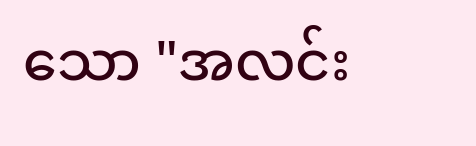သော "အလင်း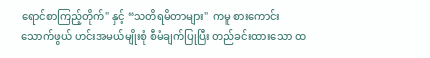ရောင်စာကြည့်တိုက်" နှင့် “သတိရမိတာများ"  ကမူ စားကောင်းသောက်ဖွယ် ဟင်းအမယ်မျိုးစုံ စီမံချက်ပြုပြီး တည်ခင်းထားသော ထ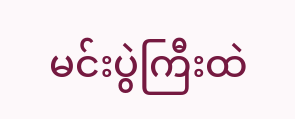မင်းပွဲကြီးထဲ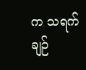က သရက်ချဉ်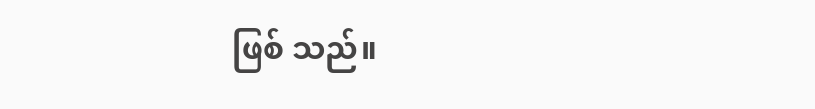ဖြစ် သည်။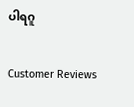ပါရဂူ

Customer Reviews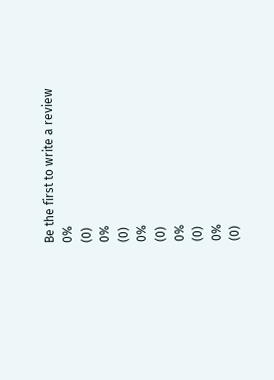Be the first to write a review
0%
(0)
0%
(0)
0%
(0)
0%
(0)
0%
(0)